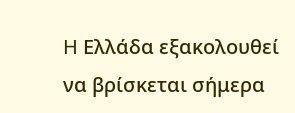H Ελλάδα εξακολουθεί να βρίσκεται σήμερα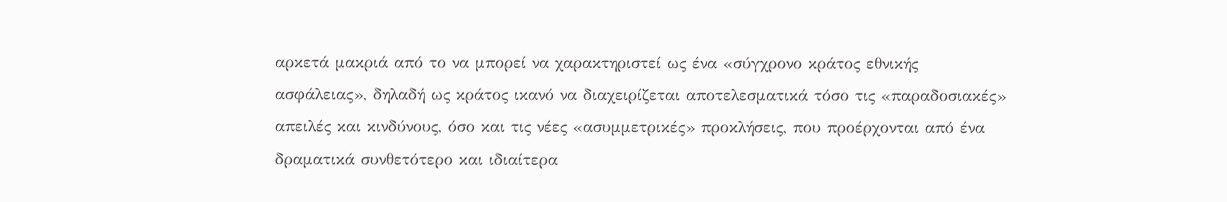αρκετά μακριά από το να μπορεί να χαρακτηριστεί ως ένα «σύγχρονο κράτος εθνικής ασφάλειας», δηλαδή ως κράτος ικανό να διαχειρίζεται αποτελεσματικά τόσο τις «παραδοσιακές» απειλές και κινδύνους, όσο και τις νέες «ασυμμετρικές» προκλήσεις, που προέρχονται από ένα δραματικά συνθετότερο και ιδιαίτερα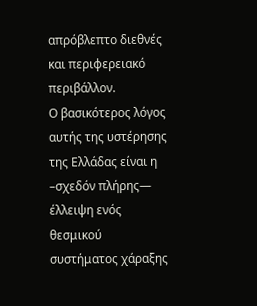απρόβλεπτο διεθνές και περιφερειακό περιβάλλον.
Ο βασικότερος λόγος αυτής της υστέρησης της Ελλάδας είναι η –σχεδόν πλήρης— έλλειψη ενός θεσμικού συστήματος χάραξης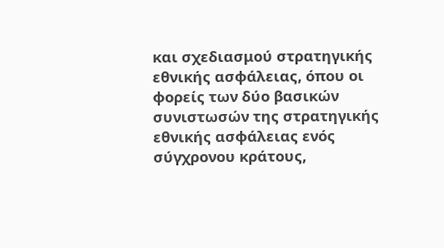και σχεδιασμού στρατηγικής εθνικής ασφάλειας, όπου οι φορείς των δύο βασικών συνιστωσών της στρατηγικής εθνικής ασφάλειας ενός σύγχρονου κράτους,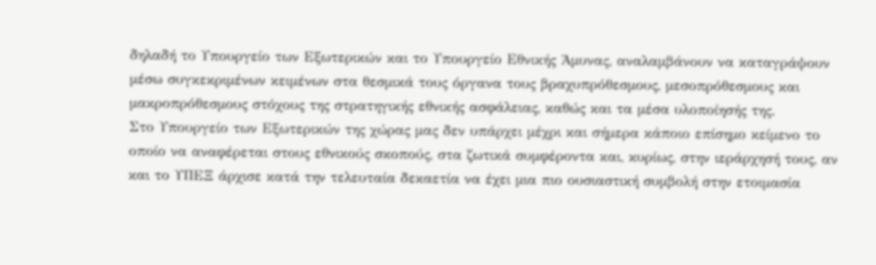δηλαδή το Υπουργείο των Εξωτερικών και το Υπουργείο Εθνικής Άμυνας, αναλαμβάνουν να καταγράψουν μέσω συγκεκριμένων κειμένων στα θεσμικά τους όργανα τους βραχυπρόθεσμους, μεσοπρόθεσμους και μακροπρόθεσμους στόχους της στρατηγικής εθνικής ασφάλειας, καθώς και τα μέσα υλοποίησής της.
Στο Υπουργείο των Εξωτερικών της χώρας μας δεν υπάρχει μέχρι και σήμερα κάποιο επίσημο κείμενο το οποίο να αναφέρεται στους εθνικούς σκοπούς, στα ζωτικά συμφέροντα και, κυρίως, στην ιεράρχησή τους, αν και το ΥΠΕΞ άρχισε κατά την τελευταία δεκαετία να έχει μια πιο ουσιαστική συμβολή στην ετοιμασία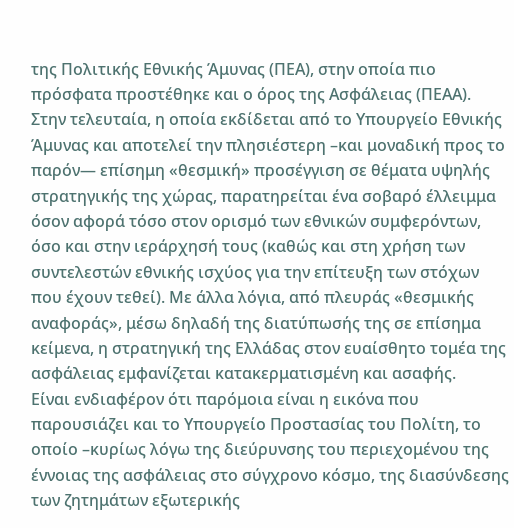της Πολιτικής Εθνικής Άμυνας (ΠΕΑ), στην οποία πιο πρόσφατα προστέθηκε και ο όρος της Ασφάλειας (ΠΕΑΑ).
Στην τελευταία, η οποία εκδίδεται από το Υπουργείο Εθνικής Άμυνας και αποτελεί την πλησιέστερη –και μοναδική προς το παρόν— επίσημη «θεσμική» προσέγγιση σε θέματα υψηλής στρατηγικής της χώρας, παρατηρείται ένα σοβαρό έλλειμμα όσον αφορά τόσο στον ορισμό των εθνικών συμφερόντων, όσο και στην ιεράρχησή τους (καθώς και στη χρήση των συντελεστών εθνικής ισχύος για την επίτευξη των στόχων που έχουν τεθεί). Με άλλα λόγια, από πλευράς «θεσμικής αναφοράς», μέσω δηλαδή της διατύπωσής της σε επίσημα κείμενα, η στρατηγική της Ελλάδας στον ευαίσθητο τομέα της ασφάλειας εμφανίζεται κατακερματισμένη και ασαφής.
Είναι ενδιαφέρον ότι παρόμοια είναι η εικόνα που παρουσιάζει και το Υπουργείο Προστασίας του Πολίτη, το οποίο –κυρίως λόγω της διεύρυνσης του περιεχομένου της έννοιας της ασφάλειας στο σύγχρονο κόσμο, της διασύνδεσης των ζητημάτων εξωτερικής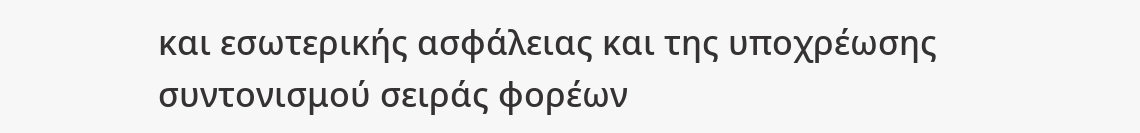και εσωτερικής ασφάλειας και της υποχρέωσης συντονισμού σειράς φορέων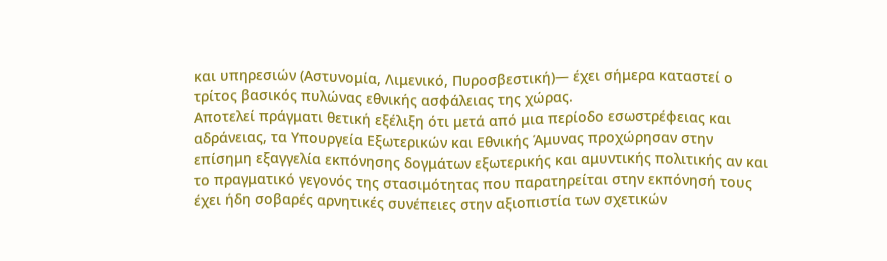και υπηρεσιών (Αστυνομία, Λιμενικό, Πυροσβεστική)— έχει σήμερα καταστεί ο τρίτος βασικός πυλώνας εθνικής ασφάλειας της χώρας.
Αποτελεί πράγματι θετική εξέλιξη ότι μετά από μια περίοδο εσωστρέφειας και αδράνειας, τα Υπουργεία Εξωτερικών και Εθνικής Άμυνας προχώρησαν στην επίσημη εξαγγελία εκπόνησης δογμάτων εξωτερικής και αμυντικής πολιτικής αν και το πραγματικό γεγονός της στασιμότητας που παρατηρείται στην εκπόνησή τους έχει ήδη σοβαρές αρνητικές συνέπειες στην αξιοπιστία των σχετικών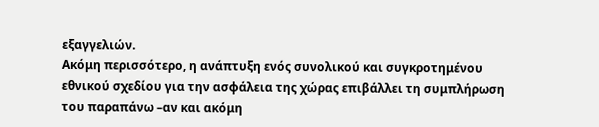εξαγγελιών.
Ακόμη περισσότερο, η ανάπτυξη ενός συνολικού και συγκροτημένου εθνικού σχεδίου για την ασφάλεια της χώρας επιβάλλει τη συμπλήρωση του παραπάνω –αν και ακόμη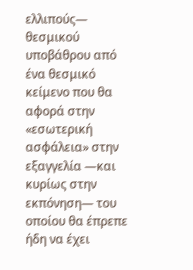ελλιπούς— θεσμικού υποβάθρου από ένα θεσμικό κείμενο που θα αφορά στην «εσωτερική ασφάλεια» στην εξαγγελία —και κυρίως στην εκπόνηση— του οποίου θα έπρεπε ήδη να έχει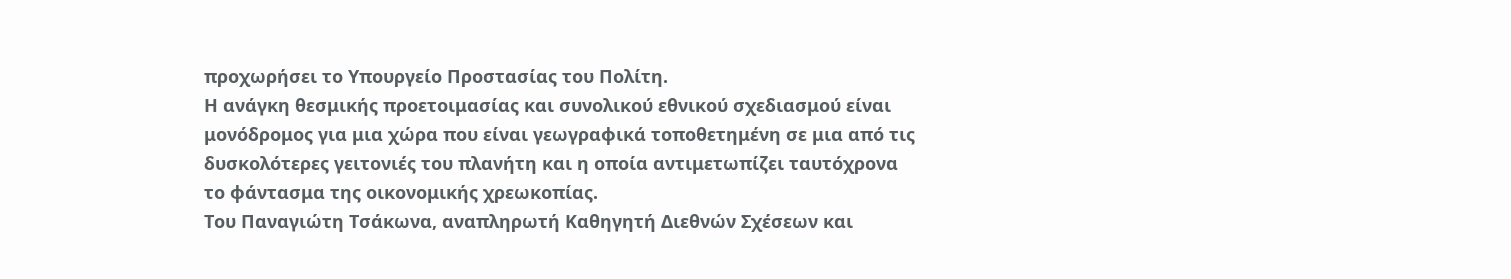προχωρήσει το Υπουργείο Προστασίας του Πολίτη.
Η ανάγκη θεσμικής προετοιμασίας και συνολικού εθνικού σχεδιασμού είναι μονόδρομος για μια χώρα που είναι γεωγραφικά τοποθετημένη σε μια από τις δυσκολότερες γειτονιές του πλανήτη και η οποία αντιμετωπίζει ταυτόχρονα το φάντασμα της οικονομικής χρεωκοπίας.
Του Παναγιώτη Τσάκωνα, αναπληρωτή Καθηγητή Διεθνών Σχέσεων και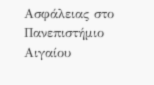Ασφάλειας στο Πανεπιστήμιο Αιγαίου